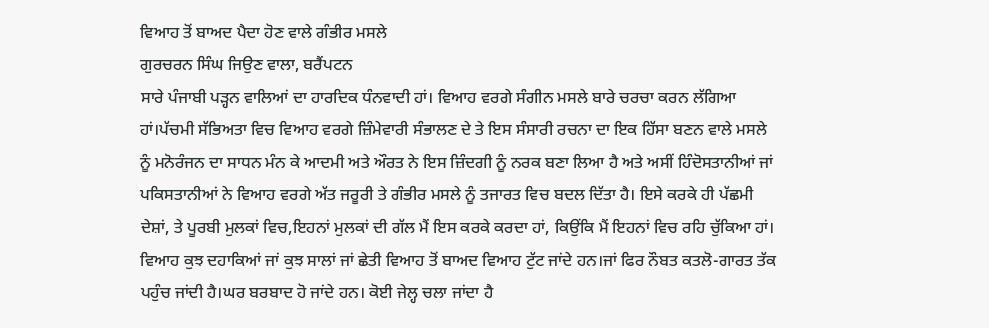ਵਿਆਹ ਤੋਂ ਬਾਅਦ ਪੈਦਾ ਹੋਣ ਵਾਲੇ ਗੰਭੀਰ ਮਸਲੇ
ਗੁਰਚਰਨ ਸਿੰਘ ਜਿਉਣ ਵਾਲਾ, ਬਰੈਂਪਟਨ
ਸਾਰੇ ਪੰਜਾਬੀ ਪੜ੍ਹਨ ਵਾਲਿਆਂ ਦਾ ਹਾਰਦਿਕ ਧੰਨਵਾਦੀ ਹਾਂ। ਵਿਆਹ ਵਰਗੇ ਸੰਗੀਨ ਮਸਲੇ ਬਾਰੇ ਚਰਚਾ ਕਰਨ ਲੱਗਿਆ ਹਾਂ।ਪੱਚਮੀ ਸੱਭਿਅਤਾ ਵਿਚ ਵਿਆਹ ਵਰਗੇ ਜ਼ਿੰਮੇਵਾਰੀ ਸੰਭਾਲਣ ਦੇ ਤੇ ਇਸ ਸੰਸਾਰੀ ਰਚਨਾ ਦਾ ਇਕ ਹਿੱਸਾ ਬਣਨ ਵਾਲੇ ਮਸਲੇ ਨੂੰ ਮਨੋਰੰਜਨ ਦਾ ਸਾਧਨ ਮੰਨ ਕੇ ਆਦਮੀ ਅਤੇ ਔਰਤ ਨੇ ਇਸ ਜ਼ਿੰਦਗੀ ਨੂੰ ਨਰਕ ਬਣਾ ਲਿਆ ਹੈ ਅਤੇ ਅਸੀਂ ਹਿੰਦੋਸਤਾਨੀਆਂ ਜਾਂ ਪਕਿਸਤਾਨੀਆਂ ਨੇ ਵਿਆਹ ਵਰਗੇ ਅੱਤ ਜਰੂਰੀ ਤੇ ਗੰਭੀਰ ਮਸਲੇ ਨੂੰ ਤਜਾਰਤ ਵਿਚ ਬਦਲ ਦਿੱਤਾ ਹੈ। ਇਸੇ ਕਰਕੇ ਹੀ ਪੱਛਮੀ ਦੇਸ਼ਾਂ, ਤੇ ਪੂਰਬੀ ਮੁਲਕਾਂ ਵਿਚ,ਇਹਨਾਂ ਮੁਲਕਾਂ ਦੀ ਗੱਲ ਮੈਂ ਇਸ ਕਰਕੇ ਕਰਦਾ ਹਾਂ, ਕਿਉਂਕਿ ਮੈਂ ਇਹਨਾਂ ਵਿਚ ਰਹਿ ਚੁੱਕਿਆ ਹਾਂ। ਵਿਆਹ ਕੁਝ ਦਹਾਕਿਆਂ ਜਾਂ ਕੁਝ ਸਾਲਾਂ ਜਾਂ ਛੇਤੀ ਵਿਆਹ ਤੋਂ ਬਾਅਦ ਵਿਆਹ ਟੁੱਟ ਜਾਂਦੇ ਹਨ।ਜਾਂ ਫਿਰ ਨੌਬਤ ਕਤਲੋ-ਗਾਰਤ ਤੱਕ ਪਹੁੰਚ ਜਾਂਦੀ ਹੈ।ਘਰ ਬਰਬਾਦ ਹੋ ਜਾਂਦੇ ਹਨ। ਕੋਈ ਜੇਲ੍ਹ ਚਲਾ ਜਾਂਦਾ ਹੈ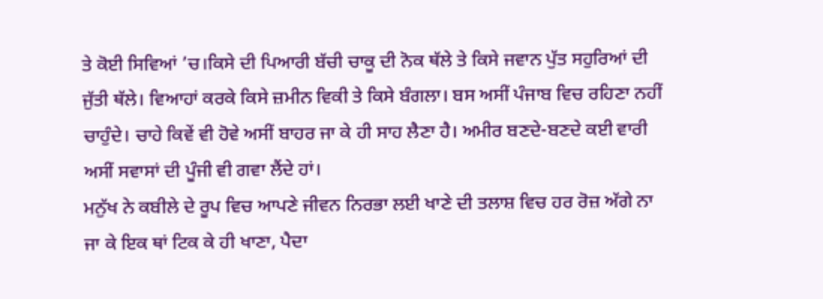ਤੇ ਕੋਈ ਸਿਵਿਆਂ ’ਚ।ਕਿਸੇ ਦੀ ਪਿਆਰੀ ਬੱਚੀ ਚਾਕੂ ਦੀ ਨੋਕ ਥੱਲੇ ਤੇ ਕਿਸੇ ਜਵਾਨ ਪੁੱਤ ਸਹੁਰਿਆਂ ਦੀ ਜੁੱਤੀ ਥੱਲੇ। ਵਿਆਹਾਂ ਕਰਕੇ ਕਿਸੇ ਜ਼ਮੀਨ ਵਿਕੀ ਤੇ ਕਿਸੇ ਬੰਗਲਾ। ਬਸ ਅਸੀਂ ਪੰਜਾਬ ਵਿਚ ਰਹਿਣਾ ਨਹੀਂ ਚਾਹੁੰਦੇ। ਚਾਹੇ ਕਿਵੇਂ ਵੀ ਹੋਵੇ ਅਸੀਂ ਬਾਹਰ ਜਾ ਕੇ ਹੀ ਸਾਹ ਲੈਣਾ ਹੈ। ਅਮੀਰ ਬਣਦੇ-ਬਣਦੇ ਕਈ ਵਾਰੀ ਅਸੀਂ ਸਵਾਸਾਂ ਦੀ ਪੂੰਜੀ ਵੀ ਗਵਾ ਲੈਂਦੇ ਹਾਂ।
ਮਨੁੱਖ ਨੇ ਕਬੀਲੇ ਦੇ ਰੂਪ ਵਿਚ ਆਪਣੇ ਜੀਵਨ ਨਿਰਭਾ ਲਈ ਖਾਣੇ ਦੀ ਤਲਾਸ਼ ਵਿਚ ਹਰ ਰੋਜ਼ ਅੱਗੇ ਨਾ ਜਾ ਕੇ ਇਕ ਥਾਂ ਟਿਕ ਕੇ ਹੀ ਖਾਣਾ, ਪੈਦਾ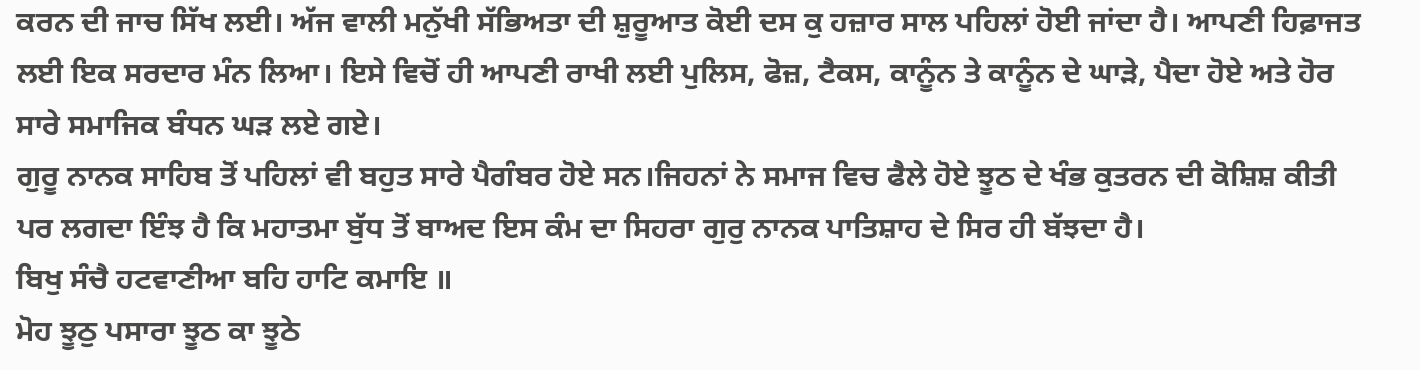ਕਰਨ ਦੀ ਜਾਚ ਸਿੱਖ ਲਈ। ਅੱਜ ਵਾਲੀ ਮਨੁੱਖੀ ਸੱਭਿਅਤਾ ਦੀ ਸ਼ੁਰੂਆਤ ਕੋਈ ਦਸ ਕੁ ਹਜ਼ਾਰ ਸਾਲ ਪਹਿਲਾਂ ਹੋਈ ਜਾਂਦਾ ਹੈ। ਆਪਣੀ ਹਿਫ਼ਾਜਤ ਲਈ ਇਕ ਸਰਦਾਰ ਮੰਨ ਲਿਆ। ਇਸੇ ਵਿਚੋਂ ਹੀ ਆਪਣੀ ਰਾਖੀ ਲਈ ਪੁਲਿਸ, ਫੋਜ਼, ਟੈਕਸ, ਕਾਨੂੰਨ ਤੇ ਕਾਨੂੰਨ ਦੇ ਘਾੜੇ, ਪੈਦਾ ਹੋਏ ਅਤੇ ਹੋਰ ਸਾਰੇ ਸਮਾਜਿਕ ਬੰਧਨ ਘੜ ਲਏ ਗਏ।
ਗੁਰੂ ਨਾਨਕ ਸਾਹਿਬ ਤੋਂ ਪਹਿਲਾਂ ਵੀ ਬਹੁਤ ਸਾਰੇ ਪੈਗੰਬਰ ਹੋਏ ਸਨ।ਜਿਹਨਾਂ ਨੇ ਸਮਾਜ ਵਿਚ ਫੈਲੇ ਹੋਏ ਝੂਠ ਦੇ ਖੰਭ ਕੁਤਰਨ ਦੀ ਕੋਸ਼ਿਸ਼ ਕੀਤੀ ਪਰ ਲਗਦਾ ਇੰਝ ਹੈ ਕਿ ਮਹਾਤਮਾ ਬੁੱਧ ਤੋਂ ਬਾਅਦ ਇਸ ਕੰਮ ਦਾ ਸਿਹਰਾ ਗੁਰੁ ਨਾਨਕ ਪਾਤਿਸ਼ਾਹ ਦੇ ਸਿਰ ਹੀ ਬੱਝਦਾ ਹੈ।
ਬਿਖੁ ਸੰਚੈ ਹਟਵਾਣੀਆ ਬਹਿ ਹਾਟਿ ਕਮਾਇ ॥
ਮੋਹ ਝੂਠੁ ਪਸਾਰਾ ਝੂਠ ਕਾ ਝੂਠੇ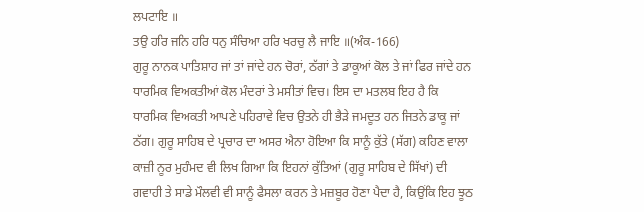ਲਪਟਾਇ ॥
ਤਉ ਹਰਿ ਜਨਿ ਹਰਿ ਧਨੁ ਸੰਚਿਆ ਹਰਿ ਖਰਚੁ ਲੈ ਜਾਇ ॥(ਅੰਕ-166)
ਗੁਰੂ ਨਾਨਕ ਪਾਤਿਸ਼ਾਹ ਜਾਂ ਤਾਂ ਜਾਂਦੇ ਹਨ ਚੋਰਾਂ, ਠੱਗਾਂ ਤੇ ਡਾਕੂਆਂ ਕੋਲ ਤੇ ਜਾਂ ਫਿਰ ਜਾਂਦੇ ਹਨ ਧਾਰਮਿਕ ਵਿਅਕਤੀਆਂ ਕੋਲ ਮੰਦਰਾਂ ਤੇ ਮਸੀਤਾਂ ਵਿਚ। ਇਸ ਦਾ ਮਤਲਬ ਇਹ ਹੈ ਕਿ ਧਾਰਮਿਕ ਵਿਅਕਤੀ ਆਪਣੇ ਪਹਿਰਾਵੇ ਵਿਚ ਉਤਨੇ ਹੀ ਭੈੜੇ ਜਮਦੂਤ ਹਨ ਜਿਤਨੇ ਡਾਕੂ ਜਾਂ ਠੱਗ। ਗੁਰੂ ਸਾਹਿਬ ਦੇ ਪ੍ਰਚਾਰ ਦਾ ਅਸਰ ਐਨਾ ਹੋਇਆ ਕਿ ਸਾਨੂੰ ਕੁੱਤੇ (ਸੱਗ) ਕਹਿਣ ਵਾਲਾ ਕਾਜ਼ੀ ਨੂਰ ਮੁਹੰਮਦ ਵੀ ਲਿਖ ਗਿਆ ਕਿ ਇਹਨਾਂ ਕੁੱਤਿਆਂ (ਗੁਰੂ ਸਾਹਿਬ ਦੇ ਸਿੱਖਾਂ) ਦੀ ਗਵਾਹੀ ਤੇ ਸਾਡੇ ਮੌਲਵੀ ਵੀ ਸਾਨੂੰ ਫੈਸਲਾ ਕਰਨ ਤੇ ਮਜ਼ਬੂਰ ਹੋਣਾ ਪੈਦਾ ਹੈ, ਕਿਉਂਕਿ ਇਹ ਝੂਠ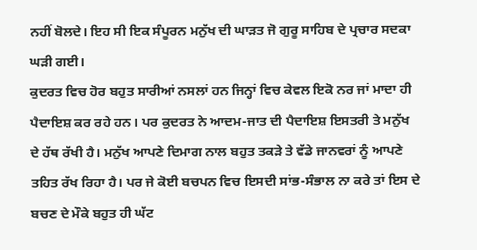ਨਹੀਂ ਬੋਲਦੇ। ਇਹ ਸੀ ਇਕ ਸੰਪੂਰਨ ਮਨੁੱਖ ਦੀ ਘਾੜਤ ਜੋ ਗੁਰੂ ਸਾਹਿਬ ਦੇ ਪ੍ਰਚਾਰ ਸਦਕਾ ਘੜੀ ਗਈ।
ਕੁਦਰਤ ਵਿਚ ਹੋਰ ਬਹੁਤ ਸਾਰੀਆਂ ਨਸਲਾਂ ਹਨ ਜਿਨ੍ਹਾਂ ਵਿਚ ਕੇਵਲ ਇਕੋ ਨਰ ਜਾਂ ਮਾਦਾ ਹੀ ਪੈਦਾਇਸ਼ ਕਰ ਰਹੇ ਹਨ। ਪਰ ਕੁਦਰਤ ਨੇ ਆਦਮ-ਜਾਤ ਦੀ ਪੈਦਾਇਸ਼ ਇਸਤਰੀ ਤੇ ਮਨੁੱਖ ਦੇ ਹੱਥ ਰੱਖੀ ਹੈ। ਮਨੁੱਖ ਆਪਣੇ ਦਿਮਾਗ ਨਾਲ ਬਹੁਤ ਤਕੜੇ ਤੇ ਵੱਡੇ ਜਾਨਵਰਾਂ ਨੂੰ ਆਪਣੇ ਤਹਿਤ ਰੱਖ ਰਿਹਾ ਹੈ। ਪਰ ਜੇ ਕੋਈ ਬਚਪਨ ਵਿਚ ਇਸਦੀ ਸਾਂਭ-ਸੰਭਾਲ ਨਾ ਕਰੇ ਤਾਂ ਇਸ ਦੇ ਬਚਣ ਦੇ ਮੌਕੇ ਬਹੁਤ ਹੀ ਘੱਟ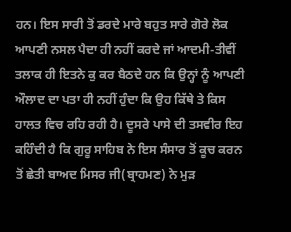ਹਨ। ਇਸ ਸਾਰੀ ਤੋਂ ਡਰਦੇ ਮਾਰੇ ਬਹੁਤ ਸਾਰੇ ਗੋਰੇ ਲੋਕ ਆਪਣੀ ਨਸਲ ਪੈਦਾ ਹੀ ਨਹੀਂ ਕਰਦੇ ਜਾਂ ਆਦਮੀ-ਤੀਵੀਂ ਤਲਾਕ ਹੀ ਇਤਨੇ ਕੁ ਕਰ ਬੈਠਦੇ ਹਨ ਕਿ ਉਨ੍ਹਾਂ ਨੂੰ ਆਪਣੀ ਔਲਾਦ ਦਾ ਪਤਾ ਹੀ ਨਹੀਂ ਹੁੰਦਾ ਕਿ ਉਹ ਕਿੱਥੇ ਤੇ ਕਿਸ ਹਾਲਤ ਵਿਚ ਰਹਿ ਰਹੀ ਹੈ। ਦੂਸਰੇ ਪਾਸੇ ਦੀ ਤਸਵੀਰ ਇਹ ਕਹਿੰਦੀ ਹੈ ਕਿ ਗੁਰੂ ਸਾਹਿਬ ਨੇ ਇਸ ਸੰਸਾਰ ਤੋਂ ਕੂਚ ਕਰਨ ਤੋਂ ਛੇਤੀ ਬਾਅਦ ਮਿਸਰ ਜੀ(ਬ੍ਰਾਹਮਣ) ਨੇ ਮੁੜ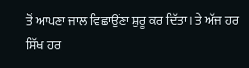ਤੋਂ ਆਪਣਾ ਜਾਲ ਵਿਛਾਉਂਣਾ ਸ਼ੁਰੂ ਕਰ ਦਿੱਤਾ। ਤੇ ਅੱਜ ਹਰ ਸਿੱਖ ਹਰ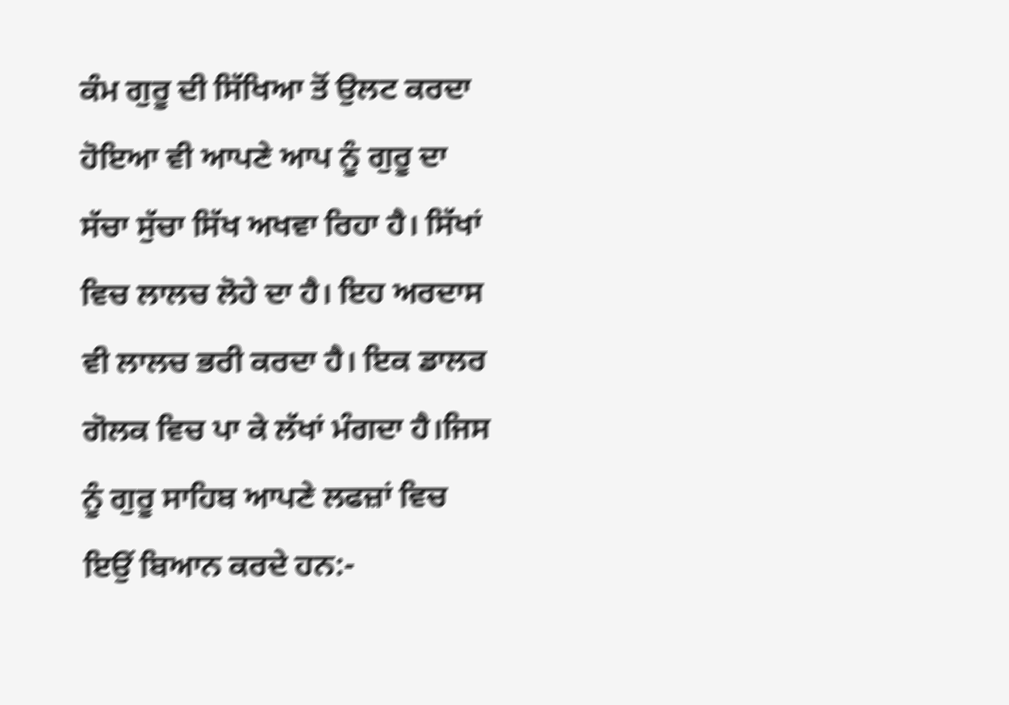ਕੰਮ ਗੁਰੂ ਦੀ ਸਿੱਖਿਆ ਤੋਂ ਉਲਟ ਕਰਦਾ ਹੋਇਆ ਵੀ ਆਪਣੇ ਆਪ ਨੂੰ ਗੁਰੂ ਦਾ ਸੱਚਾ ਸੁੱਚਾ ਸਿੱਖ ਅਖਵਾ ਰਿਹਾ ਹੈ। ਸਿੱਖਾਂ ਵਿਚ ਲਾਲਚ ਲੋਹੇ ਦਾ ਹੈ। ਇਹ ਅਰਦਾਸ ਵੀ ਲਾਲਚ ਭਰੀ ਕਰਦਾ ਹੈ। ਇਕ ਡਾਲਰ ਗੋਲਕ ਵਿਚ ਪਾ ਕੇ ਲੱਖਾਂ ਮੰਗਦਾ ਹੈ।ਜਿਸ ਨੂੰ ਗੁਰੂ ਸਾਹਿਬ ਆਪਣੇ ਲਫਜ਼ਾਂ ਵਿਚ ਇਉਂ ਬਿਆਨ ਕਰਦੇ ਹਨ:-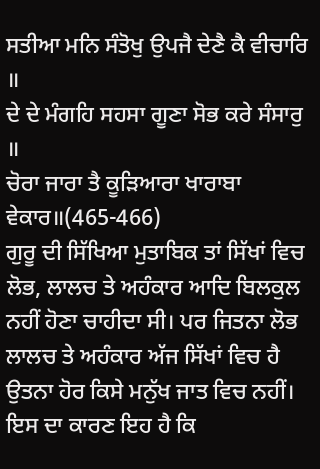ਸਤੀਆ ਮਨਿ ਸੰਤੋਖੁ ਉਪਜੈ ਦੇਣੈ ਕੈ ਵੀਚਾਰਿ ॥
ਦੇ ਦੇ ਮੰਗਹਿ ਸਹਸਾ ਗੂਣਾ ਸੋਭ ਕਰੇ ਸੰਸਾਰੁ ॥
ਚੋਰਾ ਜਾਰਾ ਤੈ ਕੂੜਿਆਰਾ ਖਾਰਾਬਾ ਵੇਕਾਰ॥(465-466)
ਗੁਰੂ ਦੀ ਸਿੱਖਿਆ ਮੁਤਾਬਿਕ ਤਾਂ ਸਿੱਖਾਂ ਵਿਚ ਲੋਭ, ਲਾਲਚ ਤੇ ਅਹੰਕਾਰ ਆਦਿ ਬਿਲਕੁਲ ਨਹੀਂ ਹੋਣਾ ਚਾਹੀਦਾ ਸੀ। ਪਰ ਜਿਤਨਾ ਲੋਭ ਲਾਲਚ ਤੇ ਅਹੰਕਾਰ ਅੱਜ ਸਿੱਖਾਂ ਵਿਚ ਹੈ ਉਤਨਾ ਹੋਰ ਕਿਸੇ ਮਨੁੱਖ ਜਾਤ ਵਿਚ ਨਹੀਂ। ਇਸ ਦਾ ਕਾਰਣ ਇਹ ਹੈ ਕਿ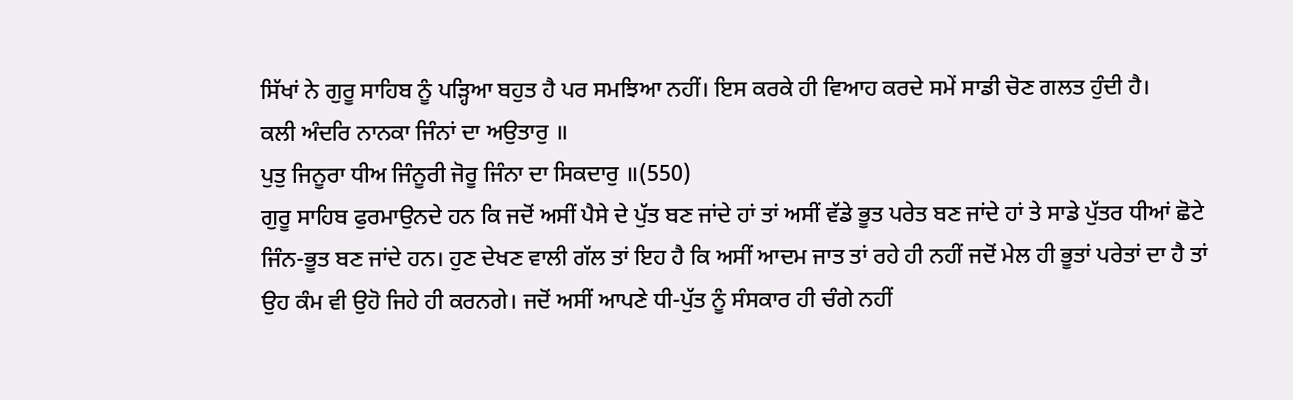ਸਿੱਖਾਂ ਨੇ ਗੁਰੂ ਸਾਹਿਬ ਨੂੰ ਪੜ੍ਹਿਆ ਬਹੁਤ ਹੈ ਪਰ ਸਮਝਿਆ ਨਹੀਂ। ਇਸ ਕਰਕੇ ਹੀ ਵਿਆਹ ਕਰਦੇ ਸਮੇਂ ਸਾਡੀ ਚੋਣ ਗਲਤ ਹੁੰਦੀ ਹੈ।
ਕਲੀ ਅੰਦਰਿ ਨਾਨਕਾ ਜਿੰਨਾਂ ਦਾ ਅਉਤਾਰੁ ॥
ਪੁਤੁ ਜਿਨੂਰਾ ਧੀਅ ਜਿੰਨੂਰੀ ਜੋਰੂ ਜਿੰਨਾ ਦਾ ਸਿਕਦਾਰੁ ॥(550)
ਗੁਰੂ ਸਾਹਿਬ ਫੁਰਮਾਉਨਦੇ ਹਨ ਕਿ ਜਦੋਂ ਅਸੀਂ ਪੈਸੇ ਦੇ ਪੁੱਤ ਬਣ ਜਾਂਦੇ ਹਾਂ ਤਾਂ ਅਸੀਂ ਵੱਡੇ ਭੂਤ ਪਰੇਤ ਬਣ ਜਾਂਦੇ ਹਾਂ ਤੇ ਸਾਡੇ ਪੁੱਤਰ ਧੀਆਂ ਛੋਟੇ ਜਿੰਨ-ਭੂਤ ਬਣ ਜਾਂਦੇ ਹਨ। ਹੁਣ ਦੇਖਣ ਵਾਲੀ ਗੱਲ ਤਾਂ ਇਹ ਹੈ ਕਿ ਅਸੀਂ ਆਦਮ ਜਾਤ ਤਾਂ ਰਹੇ ਹੀ ਨਹੀਂ ਜਦੋਂ ਮੇਲ ਹੀ ਭੂਤਾਂ ਪਰੇਤਾਂ ਦਾ ਹੈ ਤਾਂ ਉਹ ਕੰਮ ਵੀ ਉਹੋ ਜਿਹੇ ਹੀ ਕਰਨਗੇ। ਜਦੋਂ ਅਸੀਂ ਆਪਣੇ ਧੀ-ਪੁੱਤ ਨੂੰ ਸੰਸਕਾਰ ਹੀ ਚੰਗੇ ਨਹੀਂ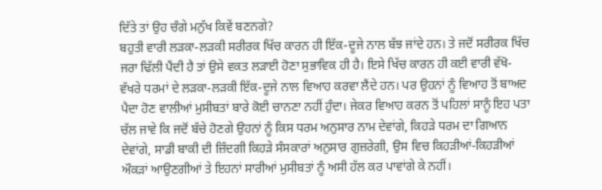ਦਿੱਤੇ ਤਾਂ ਉਹ ਚੰਗੇ ਮਨੁੱਖ ਕਿਵੇਂ ਬਣਨਗੇ?
ਬਹੁਤੀ ਵਾਰੀ ਲੜਕਾ-ਲੜਕੀ ਸਰੀਰਕ ਖਿੱਚ ਕਾਰਨ ਹੀ ਇੱਕ-ਦੂਜੇ ਨਾਲ ਬੱਝ ਜਾਂਦੇ ਹਨ। ਤੇ ਜਦੋਂ ਸਰੀਰਕ ਖਿੱਚ ਜਰਾ ਢਿੱਲੀ ਪੈਂਦੀ ਹੈ ਤਾਂ ਉਸੇ ਵਕਤ ਲੜਾਈ ਹੋਣਾ ਸੁਭਾਵਿਕ ਹੀ ਹੈ। ਇਸੇ ਖਿੱਚ ਕਾਰਨ ਹੀ ਕਈ ਵਾਰੀ ਵੱਖੋ-ਵੱਖਰੇ ਧਰਮਾਂ ਦੇ ਲੜਕਾ-ਲੜਕੀ ਇੱਕ-ਦੂਜੇ ਨਾਲ ਵਿਆਹ ਕਰਵਾ ਲੈਂਦੇ ਹਨ। ਪਰ ਉਹਨਾਂ ਨੂੰ ਵਿਆਹ ਤੋਂ ਬਾਅਦ ਪੈਦਾ ਹੋਣ ਵਾਲੀਆਂ ਮੁਸੀਬਤਾਂ ਬਾਰੇ ਕੋਈ ਚਾਨਣਾ ਨਹੀਂ ਹੁੰਦਾ। ਜੇਕਰ ਵਿਆਹ ਕਰਨ ਤੋਂ ਪਹਿਲਾਂ ਸਾਨੂੰ ਇਹ ਪਤਾ ਚੱਲ ਜਾਵੇ ਕਿ ਜਦੋਂ ਬੱਚੇ ਹੋਣਗੇ ਉਹਨਾਂ ਨੂੰ ਕਿਸ ਧਰਮ ਅਨੁਸਾਰ ਨਾਮ ਦੇਵਾਂਗੇ, ਕਿਹੜੇ ਧਰਮ ਦਾ ਗਿਆਨ ਦੇਵਾਂਗੇ, ਸਾਡੀ ਬਾਕੀ ਦੀ ਜ਼ਿੰਦਗੀ ਕਿਹੜੇ ਸੰਸਕਾਰਾਂ ਅਨੁਸਾਰ ਗੁਜ਼ਰੇਗੀ, ਉਸ ਵਿਚ ਕਿਹੜੀਆਂ-ਕਿਹੜੀਆਂ ਔਕੜਾਂ ਆਉਣਗੀਆਂ ਤੇ ਇਹਨਾਂ ਸਾਰੀਆਂ ਮੁਸੀਬਤਾਂ ਨੂੰ ਅਸੀ ਹੱਲ ਕਰ ਪਾਵਾਂਗੇ ਕੇ ਨਹੀਂ।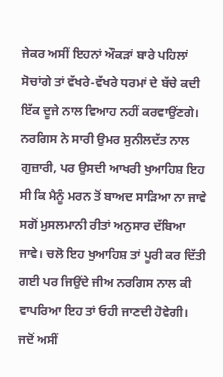ਜੇਕਰ ਅਸੀਂ ਇਹਨਾਂ ਔਕੜਾਂ ਬਾਰੇ ਪਹਿਲਾਂ ਸੋਚਾਂਗੇ ਤਾਂ ਵੱਖਰੇ-ਵੱਖਰੇ ਧਰਮਾਂ ਦੇ ਬੱਚੇ ਕਦੀ ਇੱਕ ਦੂਜੇ ਨਾਲ ਵਿਆਹ ਨਹੀਂ ਕਰਵਾਉਂਣਗੇ। ਨਰਗਿਸ ਨੇ ਸਾਰੀ ਉਮਰ ਸੁਨੀਲਦੱਤ ਨਾਲ ਗੁਜ਼ਾਰੀ, ਪਰ ਉਸਦੀ ਆਖਰੀ ਖੁਆਹਿਸ਼ ਇਹ ਸੀ ਕਿ ਮੈਨੂੰ ਮਰਨ ਤੋਂ ਬਾਅਦ ਸਾੜਿਆ ਨਾ ਜਾਵੇ ਸਗੋਂ ਮੁਸਲਮਾਨੀ ਰੀਤਾਂ ਅਨੁਸਾਰ ਦੱਬਿਆ ਜਾਵੇ। ਚਲੋ ਇਹ ਖੁਆਹਿਸ਼ ਤਾਂ ਪੂਰੀ ਕਰ ਦਿੱਤੀ ਗਈ ਪਰ ਜਿਉਂਦੇ ਜੀਅ ਨਰਗਿਸ ਨਾਲ ਕੀ ਵਾਪਰਿਆ ਇਹ ਤਾਂ ਓਹੀ ਜਾਣਦੀ ਹੋਵੇਗੀ।
ਜਦੋਂ ਅਸੀਂ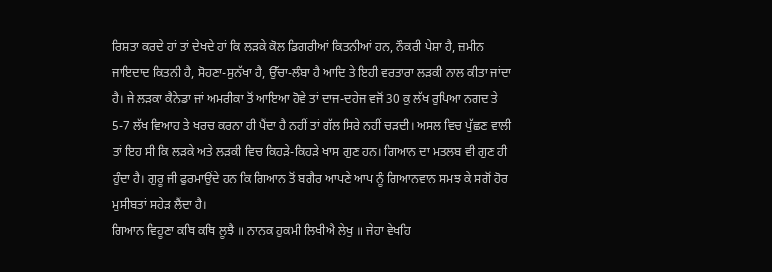ਰਿਸ਼ਤਾ ਕਰਦੇ ਹਾਂ ਤਾਂ ਦੇਖਦੇ ਹਾਂ ਕਿ ਲੜਕੇ ਕੋਲ ਡਿਗਰੀਆਂ ਕਿਤਨੀਆਂ ਹਨ, ਨੌਕਰੀ ਪੇਸ਼ਾ ਹੈ, ਜ਼ਮੀਨ ਜਾਇਦਾਦ ਕਿਤਨੀ ਹੈ, ਸੋਹਣਾ-ਸੁਨੱਖਾ ਹੈ, ਉੱਚਾ-ਲੰਬਾ ਹੈ ਆਦਿ ਤੇ ਇਹੀ ਵਰਤਾਰਾ ਲੜਕੀ ਨਾਲ ਕੀਤਾ ਜਾਂਦਾ ਹੈ। ਜੇ ਲੜਕਾ ਕੈਨੇਡਾ ਜਾਂ ਅਮਰੀਕਾ ਤੋਂ ਆਇਆ ਹੋਵੇ ਤਾਂ ਦਾਜ-ਦਹੇਜ ਵਜੋਂ 30 ਕੁ ਲੱਖ ਰੁਪਿਆ ਨਗਦ ਤੇ 5-7 ਲੱਖ ਵਿਆਹ ਤੇ ਖਰਚ ਕਰਨਾ ਹੀ ਪੈਂਦਾ ਹੈ ਨਹੀਂ ਤਾਂ ਗੱਲ ਸਿਰੇ ਨਹੀਂ ਚੜਦੀ। ਅਸਲ ਵਿਚ ਪੁੱਛਣ ਵਾਲੀ ਤਾਂ ਇਹ ਸੀ ਕਿ ਲੜਕੇ ਅਤੇ ਲੜਕੀ ਵਿਚ ਕਿਹੜੇ-ਕਿਹੜੇ ਖਾਸ ਗੁਣ ਹਨ। ਗਿਆਨ ਦਾ ਮਤਲਬ ਵੀ ਗੁਣ ਹੀ ਹੁੰਦਾ ਹੈ। ਗੁਰੂ ਜੀ ਫੁਰਮਾਉਂਦੇ ਹਨ ਕਿ ਗਿਆਨ ਤੋਂ ਬਗੈਰ ਆਪਣੇ ਆਪ ਨੂੰ ਗਿਆਨਵਾਨ ਸਮਝ ਕੇ ਸਗੋਂ ਹੋਰ ਮੁਸੀਬਤਾਂ ਸਹੇੜ ਲੈਂਦਾ ਹੈ।
ਗਿਆਨ ਵਿਹੂਣਾ ਕਥਿ ਕਥਿ ਲੂਝੈ ॥ ਨਾਨਕ ਹੁਕਮੀ ਲਿਖੀਐ ਲੇਖੁ ॥ ਜੇਹਾ ਵੇਖਹਿ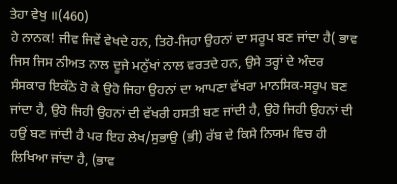ਤੇਹਾ ਵੇਖੁ ॥(460)
ਹੇ ਨਾਨਕ! ਜੀਵ ਜਿਵੇਂ ਵੇਖਦੇ ਹਨ, ਤਿਹੋ-ਜਿਹਾ ਉਹਨਾਂ ਦਾ ਸਰੂਪ ਬਣ ਜਾਂਦਾ ਹੈ( ਭਾਵ ਜਿਸ ਜਿਸ ਨੀਅਤ ਨਾਲ ਦੂਜੇ ਮਨੁੱਖਾਂ ਨਾਲ ਵਰਤਦੇ ਹਨ, ਉਸੇ ਤਰ੍ਹਾਂ ਦੇ ਅੰਦਰ ਸੰਸਕਾਰ ਇਕੱਠੇ ਹੋ ਕੇ ਉਹੋ ਜਿਹਾ ਉਹਨਾਂ ਦਾ ਆਪਣਾ ਵੱਖਰਾ ਮਾਨਸਿਕ-ਸਰੂਪ ਬਣ ਜਾਂਦਾ ਹੈ, ਉਹੋ ਜਿਹੀ ਉਹਨਾਂ ਦੀ ਵੱਖਰੀ ਹਸਤੀ ਬਣ ਜਾਂਦੀ ਹੈ, ਉਹੋ ਜਿਹੀ ਉਹਨਾਂ ਦੀ ਹਉਂ ਬਣ ਜਾਂਦੀ ਹੈ ਪਰ ਇਹ ਲੇਖ/ਸੁਭਾਉ (ਭੀ) ਰੱਬ ਦੇ ਕਿਸੇ ਨਿਯਮ ਵਿਚ ਹੀ ਲਿਖਿਆ ਜਾਂਦਾ ਹੈ, (ਭਾਵ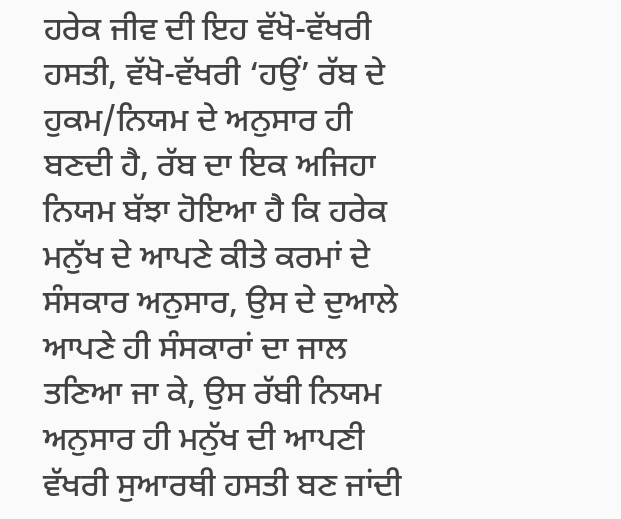ਹਰੇਕ ਜੀਵ ਦੀ ਇਹ ਵੱਖੋ-ਵੱਖਰੀ ਹਸਤੀ, ਵੱਖੋ-ਵੱਖਰੀ ‘ਹਉਂ’ ਰੱਬ ਦੇ ਹੁਕਮ/ਨਿਯਮ ਦੇ ਅਨੁਸਾਰ ਹੀ ਬਣਦੀ ਹੈ, ਰੱਬ ਦਾ ਇਕ ਅਜਿਹਾ ਨਿਯਮ ਬੱਝਾ ਹੋਇਆ ਹੈ ਕਿ ਹਰੇਕ ਮਨੁੱਖ ਦੇ ਆਪਣੇ ਕੀਤੇ ਕਰਮਾਂ ਦੇ ਸੰਸਕਾਰ ਅਨੁਸਾਰ, ਉਸ ਦੇ ਦੁਆਲੇ ਆਪਣੇ ਹੀ ਸੰਸਕਾਰਾਂ ਦਾ ਜਾਲ ਤਣਿਆ ਜਾ ਕੇ, ਉਸ ਰੱਬੀ ਨਿਯਮ ਅਨੁਸਾਰ ਹੀ ਮਨੁੱਖ ਦੀ ਆਪਣੀ ਵੱਖਰੀ ਸੁਆਰਥੀ ਹਸਤੀ ਬਣ ਜਾਂਦੀ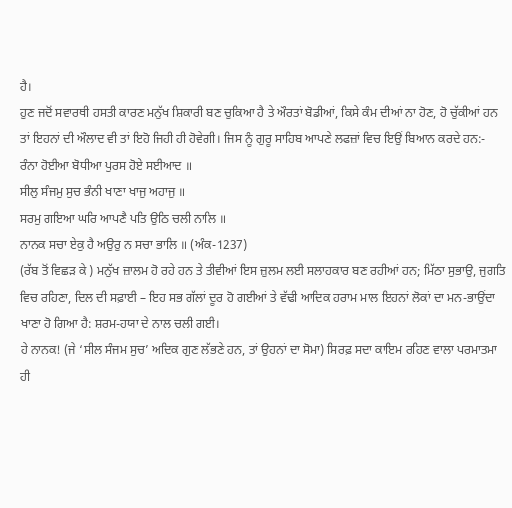ਹੈ।
ਹੁਣ ਜਦੋਂ ਸਵਾਰਥੀ ਹਸਤੀ ਕਾਰਣ ਮਨੁੱਖ ਸ਼ਿਕਾਰੀ ਬਣ ਚੁਕਿਆ ਹੈ ਤੇ ਔਰਤਾਂ ਬੋਡੀਆਂ, ਕਿਸੇ ਕੰਮ ਦੀਆਂ ਨਾ ਹੋਣ, ਹੋ ਚੁੱਕੀਆਂ ਹਨ ਤਾਂ ਇਹਨਾਂ ਦੀ ਔਲਾਦ ਵੀ ਤਾਂ ਇਹੋ ਜਿਹੀ ਹੀ ਹੋਵੇਗੀ। ਜਿਸ ਨੂੰ ਗੁਰੂ ਸਾਹਿਬ ਆਪਣੇ ਲਫਜ਼ਾਂ ਵਿਚ ਇਉਂ ਬਿਆਨ ਕਰਦੇ ਹਨ:-
ਰੰਨਾ ਹੋਈਆ ਬੋਧੀਆ ਪੁਰਸ ਹੋਏ ਸਈਆਦ ॥
ਸੀਲੁ ਸੰਜਮੁ ਸੁਚ ਭੰਨੀ ਖਾਣਾ ਖਾਜੁ ਅਹਾਜੁ ॥
ਸਰਮੁ ਗਇਆ ਘਰਿ ਆਪਣੈ ਪਤਿ ਉਠਿ ਚਲੀ ਨਾਲਿ ॥
ਨਾਨਕ ਸਚਾ ਏਕੁ ਹੈ ਅਉਰੁ ਨ ਸਚਾ ਭਾਲਿ ॥ (ਅੰਕ-1237)
(ਰੱਬ ਤੋਂ ਵਿਛੜ ਕੇ ) ਮਨੁੱਖ ਜ਼ਾਲਮ ਹੋ ਰਹੇ ਹਨ ਤੇ ਤੀਵੀਆਂ ਇਸ ਜ਼ੁਲਮ ਲਈ ਸਲਾਹਕਾਰ ਬਣ ਰਹੀਆਂ ਹਨ; ਮਿੱਠਾ ਸੁਭਾਉ, ਜੁਗਤਿ ਵਿਚ ਰਹਿਣਾ, ਦਿਲ ਦੀ ਸਫ਼ਾਈ – ਇਹ ਸਭ ਗੱਲਾਂ ਦੂਰ ਹੋ ਗਈਆਂ ਤੇ ਵੱਢੀ ਆਦਿਕ ਹਰਾਮ ਮਾਲ ਇਹਨਾਂ ਲੋਕਾਂ ਦਾ ਮਨ-ਭਾਉਂਦਾ ਖਾਣਾ ਹੋ ਗਿਆ ਹੈ: ਸ਼ਰਮ-ਹਯਾ ਦੇ ਨਾਲ ਚਲੀ ਗਈ।
ਹੇ ਨਾਨਕ! (ਜੇ ‘ਸੀਲ ਸੰਜਮ ਸੁਚ’ ਅਦਿਕ ਗੁਣ ਲੱਭਣੇ ਹਨ, ਤਾਂ ਉਹਨਾਂ ਦਾ ਸੋਮਾ) ਸਿਰਫ਼ ਸਦਾ ਕਾਇਮ ਰਹਿਣ ਵਾਲਾ ਪਰਮਾਤਮਾ ਹੀ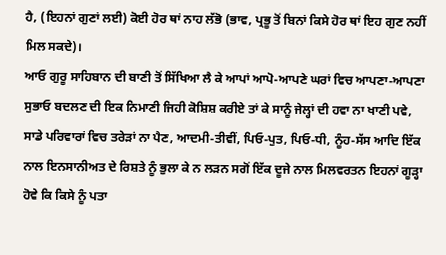ਹੈ, (ਇਹਨਾਂ ਗੁਣਾਂ ਲਈ) ਕੋਈ ਹੋਰ ਥਾਂ ਨਾਹ ਲੱਭੋ (ਭਾਵ, ਪ੍ਰਭੂ ਤੋਂ ਬਿਨਾਂ ਕਿਸੇ ਹੋਰ ਥਾਂ ਇਹ ਗੁਣ ਨਹੀਂ ਮਿਲ ਸਕਦੇ)।
ਆਓ ਗੁਰੂ ਸਾਹਿਬਾਨ ਦੀ ਬਾਣੀ ਤੋਂ ਸਿੱਖਿਆ ਲੈ ਕੇ ਆਪਾਂ ਆਪੋ-ਆਪਣੇ ਘਰਾਂ ਵਿਚ ਆਪਣਾ-ਆਪਣਾ ਸੁਭਾਓ ਬਦਲਣ ਦੀ ਇਕ ਨਿਮਾਣੀ ਜਿਹੀ ਕੋਸ਼ਿਸ਼ ਕਰੀਏ ਤਾਂ ਕੇ ਸਾਨੂੰ ਜੇਲ੍ਹਾਂ ਦੀ ਹਵਾ ਨਾ ਖਾਣੀ ਪਵੇ, ਸਾਡੇ ਪਰਿਵਾਰਾਂ ਵਿਚ ਤਰੇੜਾਂ ਨਾ ਪੈਣ, ਆਦਮੀ-ਤੀਵੀਂ, ਪਿਓ-ਪੁਤ, ਪਿਓ-ਧੀ, ਨੂੰਹ-ਸੱਸ ਆਦਿ ਇੱਕ ਨਾਲ ਇਨਸਾਨੀਅਤ ਦੇ ਰਿਸ਼ਤੇ ਨੂੰ ਭੁਲਾ ਕੇ ਨ ਲੜਨ ਸਗੋਂ ਇੱਕ ਦੂਜੇ ਨਾਲ ਮਿਲਵਰਤਨ ਇਹਨਾਂ ਗੂੜ੍ਹਾ ਹੋਵੇ ਕਿ ਕਿਸੇ ਨੂੰ ਪਤਾ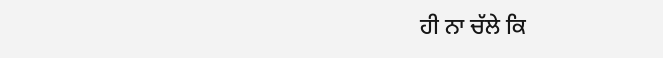ਹੀ ਨਾ ਚੱਲੇ ਕਿ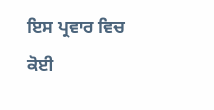ਇਸ ਪ੍ਰਵਾਰ ਵਿਚ ਕੋਈ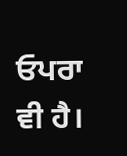ਓਪਰਾ ਵੀ ਹੈ।